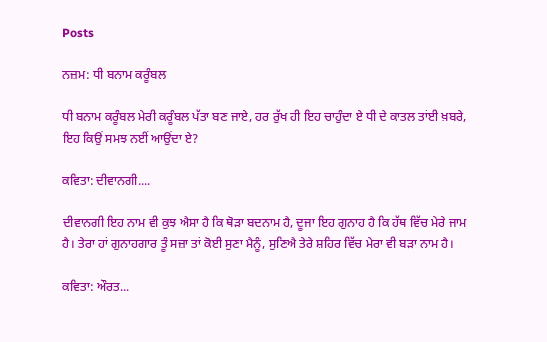Posts

ਨਜ਼ਮ: ਧੀ ਬਨਾਮ ਕਰੂੰਬਲ

ਧੀ ਬਨਾਮ ਕਰੂੰਬਲ ਮੇਰੀ ਕਰੂੰਬਲ ਪੱਤਾ ਬਣ ਜਾਏ, ਹਰ ਰੁੱਖ ਹੀ ਇਹ ਚਾਹੁੰਦਾ ਏ ਧੀ ਦੇ ਕਾਤਲ ਤਾਂਈ ਖ਼ਬਰੇ, ਇਹ ਕਿਉਂ ਸਮਝ ਨਈਂ ਆਉਂਦਾ ਏ?

ਕਵਿਤਾ: ਦੀਵਾਨਗੀ....

ਦੀਵਾਨਗੀ ਇਹ ਨਾਮ ਵੀ ਕੁਝ ਐਸਾ ਹੈ ਕਿ ਥੋੜਾ ਬਦਨਾਮ ਹੈ, ਦੂਜਾ ਇਹ ਗੁਨਾਹ ਹੈ ਕਿ ਹੱਥ ਵਿੱਚ ਮੇਰੇ ਜਾਮ ਹੈ। ਤੇਰਾ ਹਾਂ ਗੁਨਾਹਗਾਰ ਤੂੰ ਸਜ਼ਾ ਤਾਂ ਕੋਈ ਸੁਣਾ ਮੈਨੂੰ, ਸੁਣਿਐ ਤੇਰੇ ਸ਼ਹਿਰ ਵਿੱਚ ਮੇਰਾ ਵੀ ਬੜਾ ਨਾਮ ਹੈ।

ਕਵਿਤਾ: ਔਰਤ...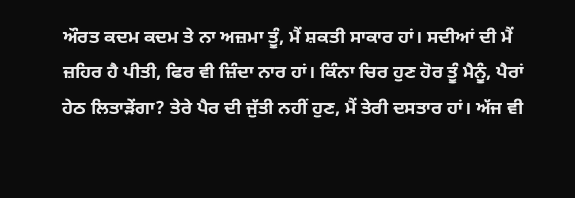ਔਰਤ ਕਦਮ ਕਦਮ ਤੇ ਨਾ ਅਜ਼ਮਾ ਤੂੰ, ਮੈਂ ਸ਼ਕਤੀ ਸਾਕਾਰ ਹਾਂ। ਸਦੀਆਂ ਦੀ ਮੈਂ ਜ਼ਹਿਰ ਹੈ ਪੀਤੀ, ਫਿਰ ਵੀ ਜ਼ਿੰਦਾ ਨਾਰ ਹਾਂ। ਕਿੰਨਾ ਚਿਰ ਹੁਣ ਹੋਰ ਤੂੰ ਮੈਨੂੰ, ਪੈਰਾਂ ਹੇਠ ਲਿਤਾੜੇਂਗਾ? ਤੇਰੇ ਪੈਰ ਦੀ ਜੁੱਤੀ ਨਹੀਂ ਹੁਣ, ਮੈਂ ਤੇਰੀ ਦਸਤਾਰ ਹਾਂ। ਅੱਜ ਵੀ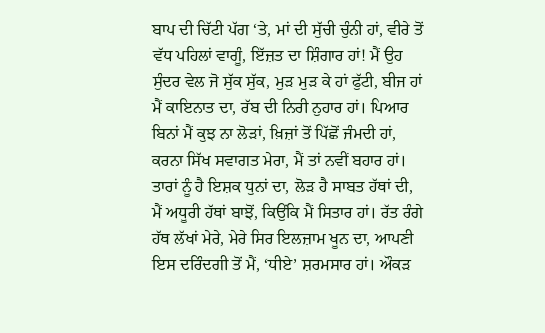ਬਾਪ ਦੀ ਚਿੱਟੀ ਪੱਗ ‘ਤੇ, ਮਾਂ ਦੀ ਸੁੱਚੀ ਚੁੰਨੀ ਹਾਂ, ਵੀਰੇ ਤੋਂ ਵੱਧ ਪਹਿਲਾਂ ਵਾਗੂੰ, ਇੱਜ਼ਤ ਦਾ ਸ਼ਿੰਗਾਰ ਹਾਂ! ਮੈਂ ਉਹ ਸੁੰਦਰ ਵੇਲ ਜੋ ਸੁੱਕ ਸੁੱਕ, ਮੁੜ ਮੁੜ ਕੇ ਹਾਂ ਫੁੱਟੀ, ਬੀਜ ਹਾਂ ਮੈਂ ਕਾਇਨਾਤ ਦਾ, ਰੱਬ ਦੀ ਨਿਰੀ ਨੁਹਾਰ ਹਾਂ। ਪਿਆਰ ਬਿਨਾਂ ਮੈਂ ਕੁਝ ਨਾ ਲੋੜਾਂ, ਖ਼ਿਜ਼ਾਂ ਤੋਂ ਪਿੱਛੋਂ ਜੰਮਦੀ ਹਾਂ, ਕਰਨਾ ਸਿੱਖ ਸਵਾਗਤ ਮੇਰਾ, ਮੈਂ ਤਾਂ ਨਵੀਂ ਬਹਾਰ ਹਾਂ। ਤਾਰਾਂ ਨੂੰ ਹੈ ਇਸ਼ਕ ਧੁਨਾਂ ਦਾ, ਲੋੜ ਹੈ ਸਾਬਤ ਹੱਥਾਂ ਦੀ, ਮੈਂ ਅਧੂਰੀ ਹੱਥਾਂ ਬਾਝੋਂ, ਕਿਉਂਕਿ ਮੈਂ ਸਿਤਾਰ ਹਾਂ। ਰੱਤ ਰੰਗੇ ਹੱਥ ਲੱਖਾਂ ਮੇਰੇ, ਮੇਰੇ ਸਿਰ ਇਲਜ਼ਾਮ ਖੂਨ ਦਾ, ਆਪਣੀ ਇਸ ਦਰਿੰਦਗੀ ਤੋਂ ਮੈਂ, ‘ਧੀਏ’ ਸ਼ਰਮਸਾਰ ਹਾਂ। ਔਕੜ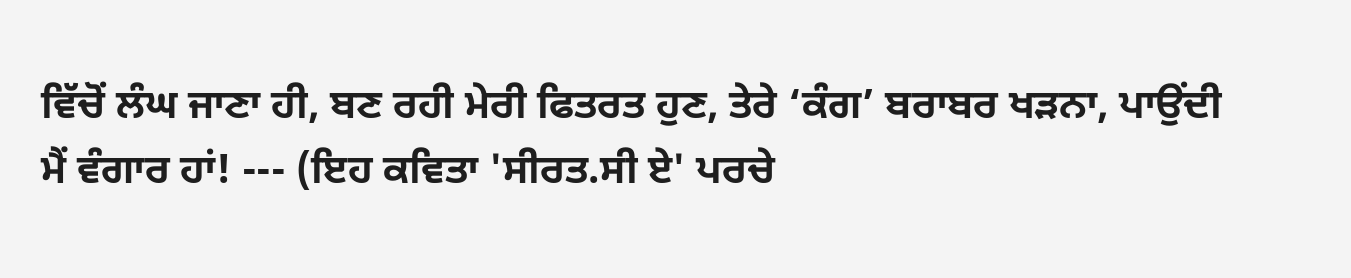ਵਿੱਚੋਂ ਲੰਘ ਜਾਣਾ ਹੀ, ਬਣ ਰਹੀ ਮੇਰੀ ਫਿਤਰਤ ਹੁਣ, ਤੇਰੇ ‘ਕੰਗ’ ਬਰਾਬਰ ਖੜਨਾ, ਪਾਉਂਦੀ ਮੈਂ ਵੰਗਾਰ ਹਾਂ! --- (ਇਹ ਕਵਿਤਾ 'ਸੀਰਤ.ਸੀ ਏ' ਪਰਚੇ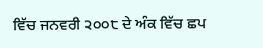ਵਿੱਚ ਜਨਵਰੀ ੨੦੦੮ ਦੇ ਅੰਕ ਵਿੱਚ ਛਪ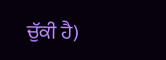ਚੁੱਕੀ ਹੈ)